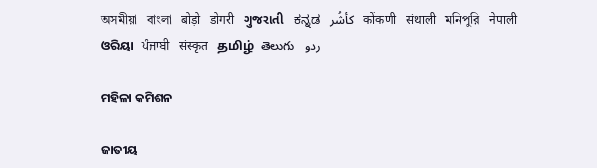অসমীয়া   বাংলা   बोड़ो   डोगरी   ગુજરાતી   ಕನ್ನಡ   كأشُر   कोंकणी   संथाली   মনিপুরি   नेपाली   ଓରିୟା   ਪੰਜਾਬੀ   संस्कृत   தமிழ்  తెలుగు   ردو

ମହିଳା କମିଶନ

ଜାତୀୟ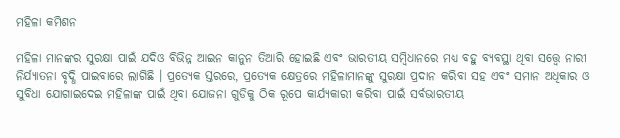ମହିଳା କମିଶନ

ମହିଳା ମାନଙ୍କର ସୁରକ୍ଷା ପାଇଁ ଯଦିଓ ବିଭିନ୍ନ ଆଇନ କାନୁନ ତିଆରି ହୋଇଛି ଏବଂ ଭାରତୀୟ ସମ୍ବିଧାନରେ ମଧ୍ୟ ବହୁ ବ୍ୟବସ୍ଥା ଥିବା ସତ୍ତ୍ୱେ ନାରୀ ନିର୍ଯ୍ୟାତନା ବୃଦ୍ଧି ପାଇବାରେ ଲାଗିଛି । ପ୍ରତ୍ୟେକ ସ୍ତରରେ, ପ୍ରତ୍ୟେକ କ୍ଷେତ୍ରରେ ମହିଳାମାନଙ୍କୁ ସୁରକ୍ଷା ପ୍ରଦାନ କରିବା ସହ ଏବଂ ସମାନ ଅଧିକାର ଓ ସୁବିଧା ଯୋଗାଇଦେଇ ମହିଳାଙ୍କ ପାଇଁ ଥିବା ଯୋଜନା ଗୁଡିକୁ ଠିକ ରୂପେ କାର୍ଯ୍ୟକାରୀ କରିବା ପାଇଁ ସର୍ବଭାରତୀୟ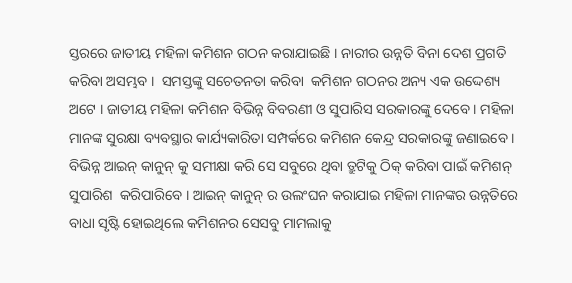ସ୍ତରରେ ଜାତୀୟ ମହିଳା କମିଶନ ଗଠନ କରାଯାଇଛି । ନାରୀର ଉନ୍ନତି ବିନା ଦେଶ ପ୍ରଗତି କରିବା ଅସମ୍ଭବ ।  ସମସ୍ତଙ୍କୁ ସଚେତନତା କରିବା  କମିଶନ ଗଠନର ଅନ୍ୟ ଏକ ଉଦ୍ଦେଶ୍ୟ ଅଟେ । ଜାତୀୟ ମହିଳା କମିଶନ ବିଭିନ୍ନ ବିବରଣୀ ଓ ସୁପାରିସ ସରକାରଙ୍କୁ ଦେବେ । ମହିଳା ମାନଙ୍କ ସୁରକ୍ଷା ବ୍ୟବସ୍ଥାର କାର୍ଯ୍ୟକାରିତା ସମ୍ପର୍କରେ କମିଶନ କେନ୍ଦ୍ର ସରକାରଙ୍କୁ ଜଣାଇବେ । ବିଭିନ୍ନ ଆଇନ୍ କାନୁନ୍ କୁ ସମୀକ୍ଷା କରି ସେ ସବୁରେ ଥିବା ତ୍ରୁଟିକୁ ଠିକ୍ କରିବା ପାଇଁ କମିଶନ୍ ସୁପାରିଶ  କରିପାରିବେ । ଆଇନ୍ କାନୁନ୍ ର ଉଲଂଘନ କରାଯାଇ ମହିଳା ମାନଙ୍କର ଉନ୍ନତିରେ ବାଧା ସୃଷ୍ଟି ହୋଇଥିଲେ କମିଶନର ସେସବୁ ମାମଲାକୁ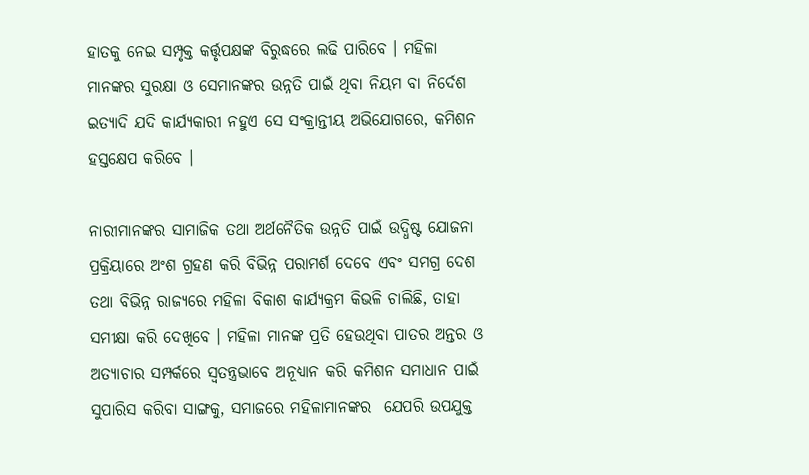ହାତକୁ ନେଇ ସମ୍ପୃକ୍ତ କର୍ତ୍ତୃପକ୍ଷଙ୍କ ବିରୁଦ୍ଧରେ ଲଢି ପାରିବେ । ମହିଳା ମାନଙ୍କର ସୁରକ୍ଷା ଓ ସେମାନଙ୍କର ଉନ୍ନତି ପାଇଁ ଥିବା ନିୟମ ବା ନିର୍ଦେଶ ଇତ୍ୟାଦି ଯଦି କାର୍ଯ୍ୟକାରୀ ନହୁଏ ସେ ସଂକ୍ରାନ୍ତୀୟ ଅଭିଯୋଗରେ, କମିଶନ ହସ୍ତକ୍ଷେପ କରିବେ ।

ନାରୀମାନଙ୍କର ସାମାଜିକ ତଥା ଅର୍ଥନୈତିକ ଉନ୍ନତି ପାଇଁ ଉଦ୍ଧିଷ୍ଟ ଯୋଜନା ପ୍ରକ୍ରିୟାରେ ଅଂଶ ଗ୍ରହଣ କରି ବିଭିନ୍ନ ପରାମର୍ଶ ଦେବେ ଏବଂ ସମଗ୍ର ଦେଶ ତଥା ବିଭିନ୍ନ ରାଜ୍ୟରେ ମହିଳା ବିକାଶ କାର୍ଯ୍ୟକ୍ରମ କିଭଳି ଚାଲିଛି, ତାହା ସମୀକ୍ଷା କରି ଦେଖିବେ । ମହିଳା ମାନଙ୍କ ପ୍ରତି ହେଉଥିବା ପାତର ଅନ୍ତର ଓ ଅତ୍ୟାଚାର ସମ୍ପର୍କରେ ସ୍ଵତନ୍ତ୍ରଭାବେ ଅନୂଧ୍ୟାନ କରି କମିଶନ ସମାଧାନ ପାଇଁ ସୁପାରିସ କରିବା ସାଙ୍ଗକୁ, ସମାଜରେ ମହିଳାମାନଙ୍କର  ଯେପରି ଉପଯୁକ୍ତ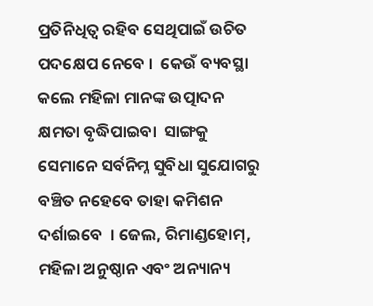ପ୍ରତିନିଧିତ୍ଵ ରହିବ ସେଥିପାଇଁ ଉଚିତ ପଦକ୍ଷେପ ନେବେ ।  କେଉଁ ବ୍ୟବସ୍ଥା କଲେ ମହିଳା ମାନଙ୍କ ଉତ୍ପାଦନ କ୍ଷମତା ବୃଦ୍ଧିପାଇବା  ସାଙ୍ଗକୁ ସେମାନେ ସର୍ବନିମ୍ନ ସୁବିଧା ସୁଯୋଗରୁ ବଞ୍ଚିତ ନହେବେ ତାହା କମିଶନ ଦର୍ଶାଇବେ  । ଜେଲ, ରିମାଣ୍ଡହୋମ୍, ମହିଳା ଅନୁଷ୍ଠାନ ଏବଂ ଅନ୍ୟାନ୍ୟ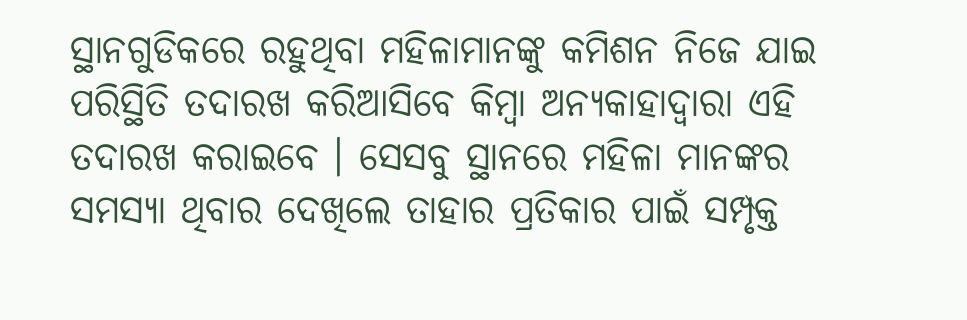ସ୍ଥାନଗୁଡିକରେ ରହୁଥିବା ମହିଳାମାନଙ୍କୁ କମିଶନ ନିଜେ ଯାଇ ପରିସ୍ଥିତି ତଦାରଖ କରିଆସିବେ କିମ୍ବା ଅନ୍ୟକାହାଦ୍ଵାରା ଏହି ତଦାରଖ କରାଇବେ । ସେସବୁ ସ୍ଥାନରେ ମହିଳା ମାନଙ୍କର ସମସ୍ୟା ଥିବାର ଦେଖିଲେ ତାହାର ପ୍ରତିକାର ପାଇଁ ସମ୍ପୃକ୍ତ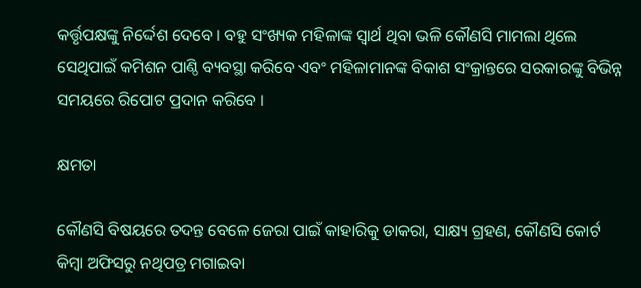କର୍ତ୍ତୃପକ୍ଷଙ୍କୁ ନିର୍ଦ୍ଦେଶ ଦେବେ । ବହୁ ସଂଖ୍ୟକ ମହିଳାଙ୍କ ସ୍ଵାର୍ଥ ଥିବା ଭଳି କୌଣସି ମାମଲା ଥିଲେ ସେଥିପାଇଁ କମିଶନ ପାଣ୍ଠି ବ୍ୟବସ୍ଥା କରିବେ ଏବଂ ମହିଳାମାନଙ୍କ ବିକାଶ ସଂକ୍ରାନ୍ତରେ ସରକାରଙ୍କୁ ବିଭିନ୍ନ ସମୟରେ ରିପୋଟ ପ୍ରଦାନ କରିବେ ।

କ୍ଷମତା

କୌଣସି ବିଷୟରେ ତଦନ୍ତ ବେଳେ ଜେରା ପାଇଁ କାହାରିକୁ ଡାକରା, ସାକ୍ଷ୍ୟ ଗ୍ରହଣ, କୌଣସି କୋର୍ଟ କିମ୍ବା ଅଫିସରୁ ନଥିପତ୍ର ମଗାଇବା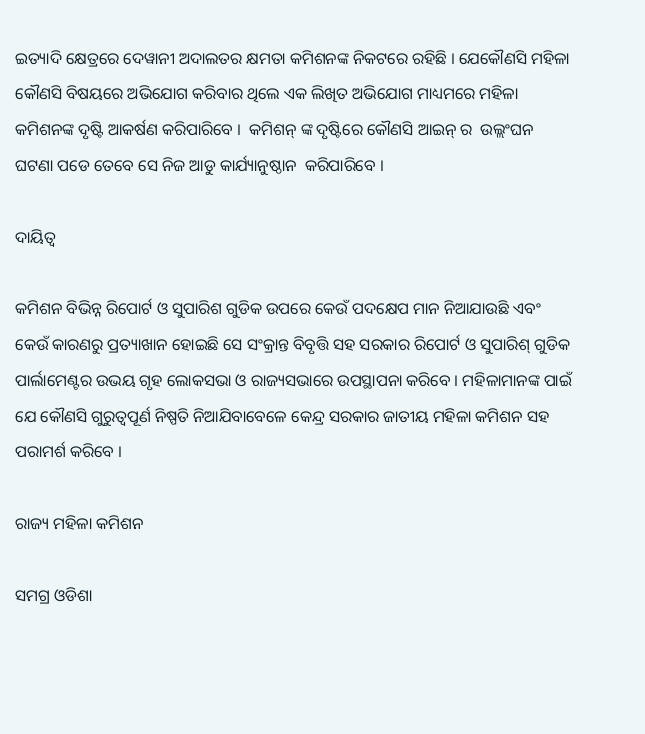ଇତ୍ୟାଦି କ୍ଷେତ୍ରରେ ଦେୱାନୀ ଅଦାଲତର କ୍ଷମତା କମିଶନଙ୍କ ନିକଟରେ ରହିଛି । ଯେକୌଣସି ମହିଳା କୌଣସି ବିଷୟରେ ଅଭିଯୋଗ କରିବାର ଥିଲେ ଏକ ଲିଖିତ ଅଭିଯୋଗ ମାଧ୍ୟମରେ ମହିଳା କମିଶନଙ୍କ ଦୃଷ୍ଟି ଆକର୍ଷଣ କରିପାରିବେ ।  କମିଶନ୍ ଙ୍କ ଦୃଷ୍ଟିରେ କୌଣସି ଆଇନ୍ ର  ଉଲ୍ଲଂଘନ  ଘଟଣା ପଡେ ତେବେ ସେ ନିଜ ଆଡୁ କାର୍ଯ୍ୟାନୁଷ୍ଠାନ  କରିପାରିବେ ।

ଦାୟିତ୍ଵ

କମିଶନ ବିଭିନ୍ନ ରିପୋର୍ଟ ଓ ସୁପାରିଶ ଗୁଡିକ ଉପରେ କେଉଁ ପଦକ୍ଷେପ ମାନ ନିଆଯାଉଛି ଏବଂ କେଉଁ କାରଣରୁ ପ୍ରତ୍ୟାଖାନ ହୋଇଛି ସେ ସଂକ୍ରାନ୍ତ ବିବୃତ୍ତି ସହ ସରକାର ରିପୋର୍ଟ ଓ ସୁପାରିଶ୍ ଗୁଡିକ ପାର୍ଲାମେଣ୍ଟର ଉଭୟ ଗୃହ ଲୋକସଭା ଓ ରାଜ୍ୟସଭାରେ ଉପସ୍ଥାପନା କରିବେ । ମହିଳାମାନଙ୍କ ପାଇଁ ଯେ କୌଣସି ଗୁରୁତ୍ବପୂର୍ଣ ନିଷ୍ପତି ନିଆଯିବାବେଳେ କେନ୍ଦ୍ର ସରକାର ଜାତୀୟ ମହିଳା କମିଶନ ସହ ପରାମର୍ଶ କରିବେ ।

ରାଜ୍ୟ ମହିଳା କମିଶନ

ସମଗ୍ର ଓଡିଶା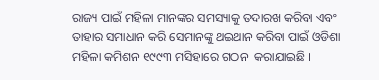ରାଜ୍ୟ ପାଇଁ ମହିଳା ମାନଙ୍କର ସମସ୍ୟାକୁ ତଦାରଖ କରିବା ଏବଂ ତାହାର ସମାଧାନ କରି ସେମାନଙ୍କୁ ଥଇଥାନ କରିବା ପାଇଁ ଓଡିଶା ମହିଳା କମିଶନ ୧୯୯୩ ମସିହାରେ ଗଠନ  କରାଯାଇଛି ।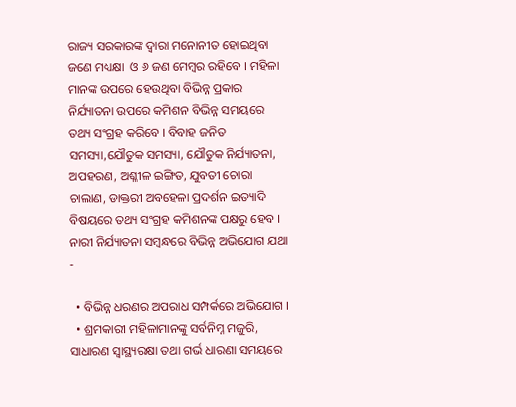ରାଜ୍ୟ ସରକାରଙ୍କ ଦ୍ଵାରା ମନୋନୀତ ହୋଇଥିବା ଜଣେ ମଧ୍ୟକ୍ଷା  ଓ ୬ ଜଣ ମେମ୍ବର ରହିବେ । ମହିଳା ମାନଙ୍କ ଉପରେ ହେଉଥିବା ବିଭିନ୍ନ ପ୍ରକାର ନିର୍ଯ୍ୟାତନା ଉପରେ କମିଶନ ବିଭିନ୍ନ ସମୟରେ ତଥ୍ୟ ସଂଗ୍ରହ କରିବେ । ବିବାହ ଜନିତ ସମସ୍ୟା,ଯୌତୁକ ସମସ୍ୟା, ଯୌତୁକ ନିର୍ଯ୍ୟାତନା, ଅପହରଣ, ଅଶ୍ଳୀଳ ଇଙ୍ଗିତ, ଯୁବତୀ ଚୋରା ଚାଲାଣ, ଡାକ୍ତରୀ ଅବହେଳା ପ୍ରଦର୍ଶନ ଇତ୍ୟାଦି ବିଷୟରେ ତଥ୍ୟ ସଂଗ୍ରହ କମିଶନଙ୍କ ପକ୍ଷରୁ ହେବ । ନାରୀ ନିର୍ଯ୍ୟାତନା ସମ୍ବନ୍ଧରେ ବିଭିନ୍ନ ଅଭିଯୋଗ ଯଥା -

  • ବିଭିନ୍ନ ଧରଣର ଅପରାଧ ସମ୍ପର୍କରେ ଅଭିଯୋଗ ।
  • ଶ୍ରମକାରୀ ମହିଳାମାନଙ୍କୁ ସର୍ବନିମ୍ନ ମଜୁରି, ସାଧାରଣ ସ୍ୱାସ୍ଥ୍ୟରକ୍ଷା ତଥା ଗର୍ଭ ଧାରଣା ସମୟରେ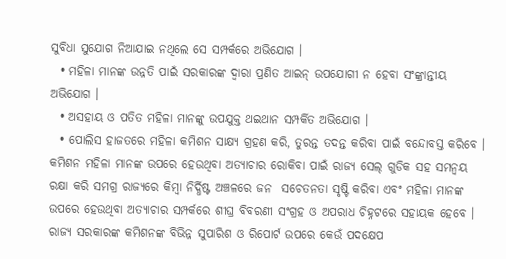ସୁବିଧା ସୁଯୋଗ ନିଆଯାଇ ନଥିଲେ ସେ ସମ୍ପର୍କରେ ଅଭିଯୋଗ ।
  • ମହିଳା ମାନଙ୍କ ଉନ୍ନତି ପାଇଁ ସରକାରଙ୍କ ଦ୍ଵାରା ପ୍ରଣିତ ଆଇନ୍ ଉପଯୋଗୀ ନ ହେବା ସଂଙ୍କ୍ରାନ୍ତୀୟ ଅଭିଯୋଗ ।
  • ଅସହାୟ ଓ ପତିତ ମହିଳା ମାନଙ୍କୁ ଉପଯୁକ୍ତ ଥଇଥାନ ସମ୍ପର୍କିତ ଅଭିଯୋଗ ।
  • ପୋଲିସ ହାଜତରେ ମହିଳା କମିଶନ ସାକ୍ଷ୍ୟ ଗ୍ରହଣ କରି, ତୁରନ୍ତ ତଦନ୍ତ କରିବା ପାଇଁ ବନ୍ଦୋବସ୍ତ କରିବେ । କମିଶନ ମହିଳା ମାନଙ୍କ ଉପରେ ହେଉଥିବା ଅତ୍ୟାଚାର ରୋକିବା ପାଇଁ ରାଜ୍ୟ ସେଲ୍ ଗୁଡିକ ସହ ସମନ୍ଵୟ ରକ୍ଷା କରି ସମଗ୍ର ରାଜ୍ୟରେ କିମ୍ବା ନିର୍ଦ୍ଧିଷ୍ଟ ଅଞ୍ଚଳରେ ଜନ  ସଚେତନତା ସୃଷ୍ଟି କରିବା ଏବଂ ମହିଳା ମାନଙ୍କ ଉପରେ ହେଉଥିବା ଅତ୍ୟାଚାର ସମ୍ପର୍କରେ ଶୀଘ୍ର ବିବରଣୀ ସଂଗ୍ରହ ଓ ଅପରାଧ ଚିହ୍ନଟରେ ସହାୟକ ହେବେ । ରାଜ୍ୟ ସରକାରଙ୍କ କମିଶନଙ୍କ ବିଭିନ୍ନ ସୁପାରିଶ ଓ ରିପୋର୍ଟ ଉପରେ କେଉଁ ପଦକ୍ଷେପ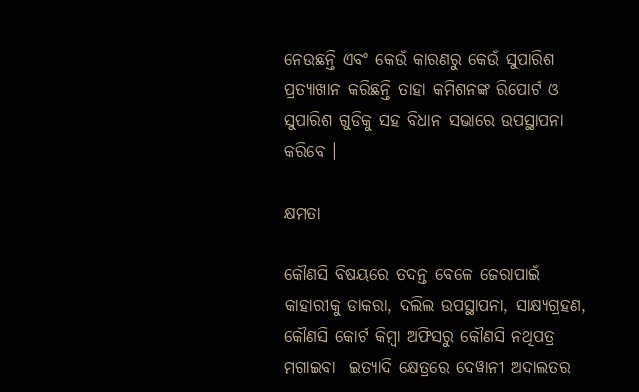ନେଉଛନ୍ତି ଏବଂ କେଉଁ କାରଣରୁ କେଉଁ ସୁପାରିଶ  ପ୍ରତ୍ୟାଖାନ କରିଛନ୍ତି ତାହା କମିଶନଙ୍କ ରିପୋର୍ଟ ଓ ସୁପାରିଶ ଗୁଡିକୁ ସହ ବିଧାନ ସଭାରେ ଉପସ୍ଥାପନା କରିବେ ।

କ୍ଷମତା

କୌଣସି ବିଷୟରେ ତଦନ୍ତ ବେଳେ ଜେରାପାଇଁ କାହାରୀକୁ ଡାକରା, ଦଲିଲ ଉପସ୍ଥାପନା, ସାକ୍ଷ୍ୟଗ୍ରହଣ, କୌଣସି କୋର୍ଟ କିମ୍ବା ଅଫିସରୁ କୌଣସି ନଥିପତ୍ର ମଗାଇବା  ଇତ୍ୟାଦି କ୍ଷେତ୍ରରେ ଦେୱାନୀ ଅଦାଲତର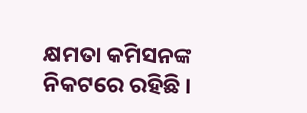କ୍ଷମତା କମିସନଙ୍କ ନିକଟରେ ରହିଛି ।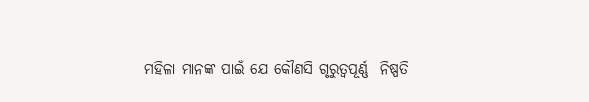ମହିଳା ମାନଙ୍କ ପାଇଁ ଯେ କୌଣସି ଗୃରୁତ୍ଵପୂର୍ଣ୍ଣ  ନିଷ୍ପତି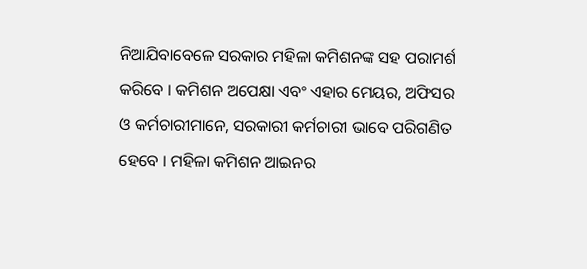ନିଆଯିବାବେଳେ ସରକାର ମହିଳା କମିଶନଙ୍କ ସହ ପରାମର୍ଶ କରିବେ । କମିଶନ ଅପେକ୍ଷା ଏବଂ ଏହାର ମେୟର, ଅଫିସର ଓ କର୍ମଚାରୀମାନେ, ସରକାରୀ କର୍ମଚାରୀ ଭାବେ ପରିଗଣିତ ହେବେ । ମହିଳା କମିଶନ ଆଇନର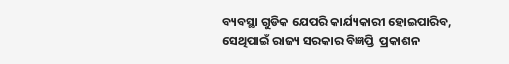ବ୍ୟବସ୍ଥା ଗୁଡିକ ଯେପରି କାର୍ଯ୍ୟକାରୀ ହୋଇପାରିବ, ସେଥିପାଇଁ ରାଜ୍ୟ ସରକାର ବିଜ୍ଞପ୍ତି  ପ୍ରକାଶନ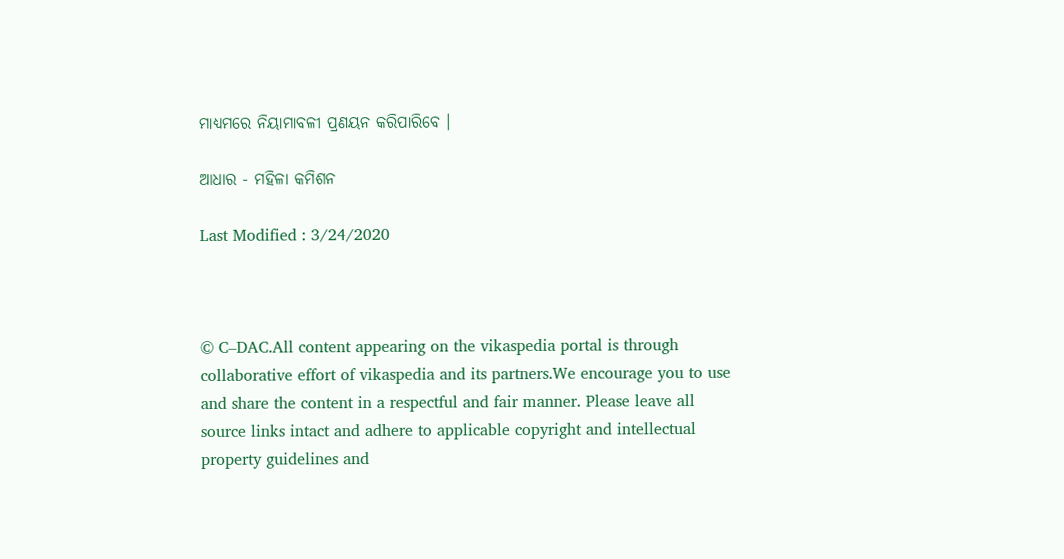ମାଧ୍ୟମରେ ନିୟାମାବଳୀ ପ୍ରଣୟନ କରିପାରିବେ ।

ଆଧାର - ମହିଳା କମିଶନ

Last Modified : 3/24/2020



© C–DAC.All content appearing on the vikaspedia portal is through collaborative effort of vikaspedia and its partners.We encourage you to use and share the content in a respectful and fair manner. Please leave all source links intact and adhere to applicable copyright and intellectual property guidelines and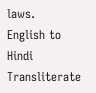laws.
English to Hindi Transliterate